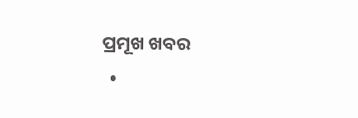ପ୍ରମୂଖ ଖବର
  •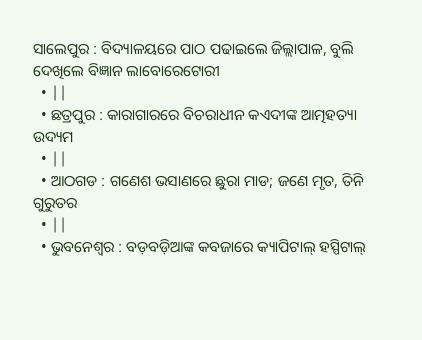ସାଲେପୁର : ବିଦ୍ୟାଳୟରେ ପାଠ ପଢାଇଲେ ଜିଲ୍ଲାପାଳ, ବୁଲି ଦେଖିଲେ ବିଜ୍ଞାନ ଲାବୋରେଟୋରୀ
  • ||
  • ଛତ୍ରପୁର : କାରାଗାରରେ ବିଚରାଧୀନ କଏଦୀଙ୍କ ଆତ୍ମହତ୍ୟା ଉଦ୍ୟମ
  • ||
  • ଆଠଗଡ : ଗଣେଶ ଭସାଣରେ ଛୁରା ମାଡ; ଜଣେ ମୃତ, ତିନି ଗୁରୁତର
  • ||
  • ଭୁବନେଶ୍ଵର : ବଡ଼ବଡ଼ିଆଙ୍କ କବଜାରେ କ୍ୟାପିଟାଲ୍‌ ହସ୍ପିଟାଲ୍‌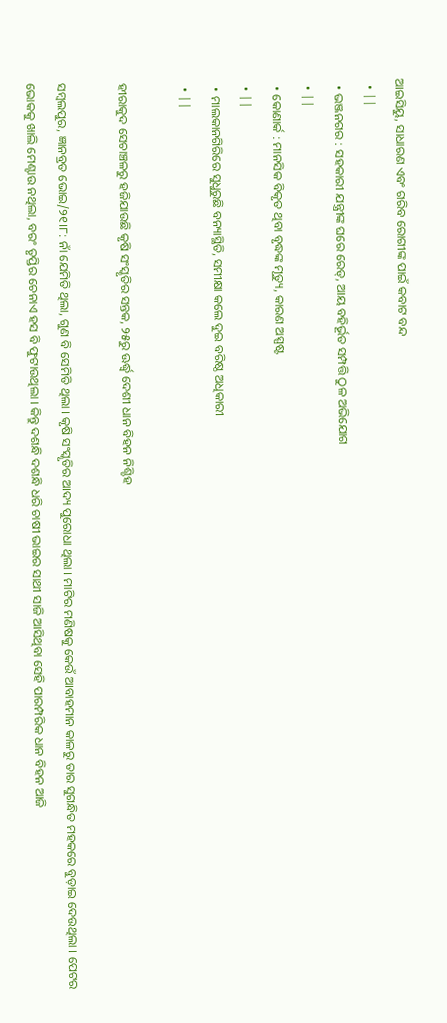ଆଇସିୟୁ, ସାଧାରଣ ଏବଂ ଗରିବ ରୋଗୀଙ୍କ ପାଇଁ କବାଟ ବନ୍ଦ
  • ||
  • ଭଞ୍ଜନଗର : ସହକାରୀ ଯନ୍ତ୍ରୀଙ୍କ ଘରେ ରେଡ୍‌, ଆୟ ବହିର୍ଭୂତ ସମ୍ପତ୍ତି ଠୁଳ ଅଭିଯୋଗ
  • ||
  • କୋଣାର୍କ : ମାନସିକ ବିକୃତ ଥିବା ବୃଦ୍ଧଙ୍କ ମୃତ୍ୟୁ, କାରଣ ଅସ୍ପଷ୍ଟ
  • ||
  • ମାଲକାନଗିରିରେ ସୁଧୁରୁଛି ବନ୍ୟାସ୍ଥିତି, ସମୀକ୍ଷା କଲେ ଦୁଇ ବରିଷ୍ଠ ଅଧିକାରୀ
  • ||

ହୀରାକୁଦ ସେଚାଞ୍ଚଳରୁ ହଜିଯାଉଛି କୃଷି ସଂସ୍କୃତିର ସନ୍ତକ, ୨୫ରୁ ଊର୍ଦ୍ଧ୍ୱ ଦେଶୀ ଧାନ ବିହନ ନିଶ୍ଚିହ

ସମ୍ବଲପୁର, ଜ୍ଞାନବ୍ରତ ଭୋଇ/୨୧।୮: ନାଁ ଯେମିତି ଥିଲା, ଗୁଣ ବି ସେମିତି ଥିଲା । କୃଷି ସଂସ୍କୃତିର ଆଦ୍ୟ ପୁରୋଧା ଥିଲା । ମାଟିର ମଣିଷକୁ କେଉଁ ଆବାହମାନ କାଳରୁ ତାର ସୁଗନ୍ଧିତ ମହକରେ ବୁଡ଼ାଇ ଦେଉଥିଲା । ପେଟର ଭୋକକୁ ଖାଲି ମେଣ୍ଟାଉ ନଥିଲା, ବରଂ ତୃପ୍ତିର ଚେନାଏ ହସ ବି ଫୁଟାଉଥିଲା । କିନ୍ତୁ ଦଶନ୍ଧି ଦଶନ୍ଧି ଧରି ଚାଷୀ ଭାଇର ସାଥୀ ସାଜି ଆସିଥିବା ସେହି ପାରମ୍ପରିକ ଧାନ ବିହନ ଆଜି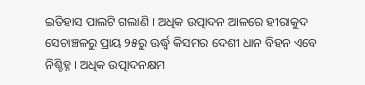ଇତିହାସ ପାଲଟି ଗଲାଣି । ଅଧିକ ଉତ୍ପାଦନ ଆଳରେ ହୀରାକୁଦ ସେଚାଞ୍ଚଳରୁ ପ୍ରାୟ ୨୫ରୁ ଊର୍ଦ୍ଧ୍ୱ କିସମର ଦେଶୀ ଧାନ ବିହନ ଏବେ ନିଶ୍ଚିହ୍ନ । ଅଧିକ ଉତ୍ପାଦନକ୍ଷମ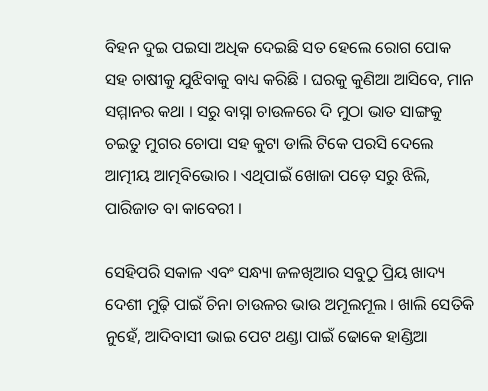ବିହନ ଦୁଇ ପଇସା ଅଧିକ ଦେଇଛି ସତ ହେଲେ ରୋଗ ପୋକ ସହ ଚାଷୀକୁ ଯୁଝିବାକୁ ବାଧ୍ୟ କରିଛି । ଘରକୁ କୁଣିଆ ଆସିବେ, ମାନ ସମ୍ମାନର କଥା । ସରୁ ବାସ୍ନା ଚାଉଳରେ ଦି ମୁଠା ଭାତ ସାଙ୍ଗକୁ ଚଇତୁ ମୁଗର ଚୋପା ସହ କୁଟା ଡାଲି ଟିକେ ପରସି ଦେଲେ ଆତ୍ମୀୟ ଆତ୍ମବିଭୋର । ଏଥିପାଇଁ ଖୋଜା ପଡ଼େ ସରୁ ଝିଲି, ପାରିଜାତ ବା କାବେରୀ ।

ସେହିପରି ସକାଳ ଏବଂ ସନ୍ଧ୍ୟା ଜଳଖିଆର ସବୁଠୁ ପ୍ରିୟ ଖାଦ୍ୟ ଦେଶୀ ମୁଢ଼ି ପାଇଁ ଚିନା ଚାଉଳର ଭାଉ ଅମୂଲମୂଲ । ଖାଲି ସେତିକି ନୁହେଁ, ଆଦିବାସୀ ଭାଇ ପେଟ ଥଣ୍ଡା ପାଇଁ ଢୋକେ ହାଣ୍ଡିଆ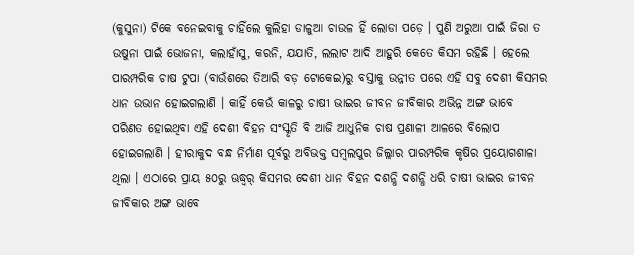(କୁସୁନା) ଟିକେ ବନେଇବାକୁ ଚାହିଁଲେ କୁଲିହା ଡାଳୁଆ ଚାଉଳ ହିଁ ଲୋଡା ପଡ଼େ । ପୁଣି ଅରୁଆ ପାଇଁ ଜିରା ତ ଉଷୁନା ପାଇଁ ଭୋଜନା, କଲାହାଁସୁ, କରନି, ଯଯାତି, ଲଲାଟ ଆଦି ଆହୁରି କେତେ କିସମ ରହିଛି । ହେଲେ ପାରମ୍ପରିକ ଚାଷ ଟୁପା (ବାଉଁଶରେ ତିଆରି ବଡ଼ ଟୋକେଇ)ରୁ ବସ୍ତାକୁ ଉନ୍ନୀତ ପରେ ଏହି ସବୁ ଦେଶୀ କିସମର ଧାନ ଉଭାନ ହୋଇଗଲାଣି । କାହିଁ କେଉଁ କାଳରୁ ଚାଷୀ ଭାଇର ଜୀବନ ଜୀବିକାର ଅଭିନ୍ନ ଅଙ୍ଗ ଭାବେ ପରିଣତ ହୋଇଥିବା ଏହି ଦେଶୀ ବିହନ ସଂସ୍କୃତି ବି ଆଜି ଆଧୁନିକ ଚାଷ ପ୍ରଣାଳୀ ଆଳରେ ବିଲୋପ ହୋଇଗଲାଣି । ହୀରାକୁଦ ବନ୍ଧ ନିର୍ମାଣ ପୂର୍ବରୁ ଅବିଭକ୍ତ ସମ୍ବଲପୁର ଜିଲ୍ଲାର ପାରମ୍ପରିକ କୃଷିର ପ୍ରୟୋଗଶାଳା ଥିଲା । ଏଠାରେ ପ୍ରାୟ ୫୦ରୁ ଊଦ୍ଧ୍ୱର୍ କିସମର ଦେଶୀ ଧାନ ବିହନ ଦଶନ୍ଧି ଦଶନ୍ଧି ଧରି ଚାଷୀ ଭାଇର ଜୀବନ ଜୀବିକାର ଅଙ୍ଗ ଭାବେ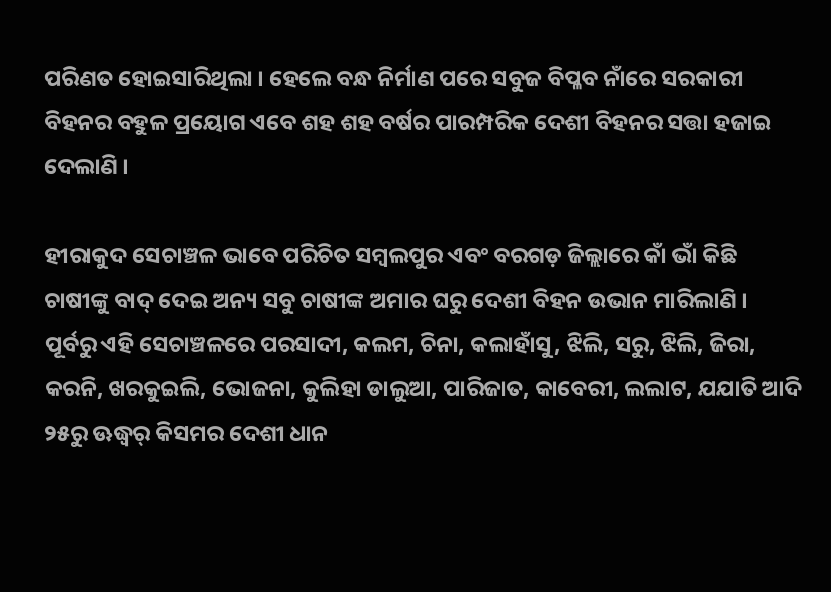ପରିଣତ ହୋଇସାରିଥିଲା । ହେଲେ ବନ୍ଧ ନିର୍ମାଣ ପରେ ସବୁଜ ବିପ୍ଳବ ନାଁରେ ସରକାରୀ ବିହନର ବହୁଳ ପ୍ରୟୋଗ ଏବେ ଶହ ଶହ ବର୍ଷର ପାରମ୍ପରିକ ଦେଶୀ ବିହନର ସତ୍ତା ହଜାଇ ଦେଲାଣି ।

ହୀରାକୁଦ ସେଚାଞ୍ଚଳ ଭାବେ ପରିଚିତ ସମ୍ବଲପୁର ଏବଂ ବରଗଡ଼ ଜିଲ୍ଲାରେ କାଁ ଭାଁ କିଛି ଚାଷୀଙ୍କୁ ବାଦ୍‌ ଦେଇ ଅନ୍ୟ ସବୁ ଚାଷୀଙ୍କ ଅମାର ଘରୁ ଦେଶୀ ବିହନ ଉଭାନ ମାରିଲାଣି । ପୂର୍ବରୁ ଏହି ସେଚାଞ୍ଚଳରେ ପରସାଦୀ, କଲମ, ଚିନା, କଲାହାଁସୁ, ଝିଲି, ସରୁ, ଝିଲି, ଜିରା, କରନି, ଖରକୁଇଲି, ଭୋଜନା, କୁଲିହା ଡାଲୁଆ, ପାରିଜାତ, କାବେରୀ, ଲଲାଟ, ଯଯାତି ଆଦି ୨୫ରୁ ଊଦ୍ଧ୍ୱର୍ କିସମର ଦେଶୀ ଧାନ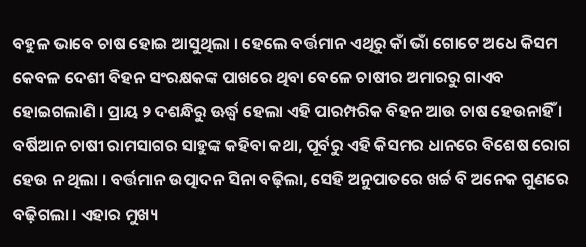ବହୁଳ ଭାବେ ଚାଷ ହୋଇ ଆସୁଥିଲା । ହେଲେ ବର୍ତ୍ତମାନ ଏଥିରୁ କାଁ ଭାଁ ଗୋଟେ ଅଧେ କିସମ କେବଳ ଦେଶୀ ବିହନ ସଂରକ୍ଷକଙ୍କ ପାଖରେ ଥିବା ବେଳେ ଚାଷୀର ଅମାରରୁ ଗାଏବ ହୋଇଗଲାଣି । ପ୍ରାୟ ୨ ଦଶନ୍ଧିରୁ ଊର୍ଦ୍ଧ୍ୱ ହେଲା ଏହି ପାରମ୍ପରିକ ବିହନ ଆଉ ଚାଷ ହେଉନାହିଁ । ବର୍ଷିଆନ ଚାଷୀ ରାମସାଗର ସାହୁଙ୍କ କହିବା କଥା, ପୂର୍ବରୁ ଏହି କିସମର ଧାନରେ ବିଶେଷ ରୋଗ ହେଉ ନ ଥିଲା । ବର୍ତ୍ତମାନ ଉତ୍ପାଦନ ସିନା ବଢ଼ିଲା, ସେହି ଅନୁପାତରେ ଖର୍ଚ୍ଚ ବି ଅନେକ ଗୁଣରେ ବଢ଼ିଗଲା । ଏହାର ମୁଖ୍ୟ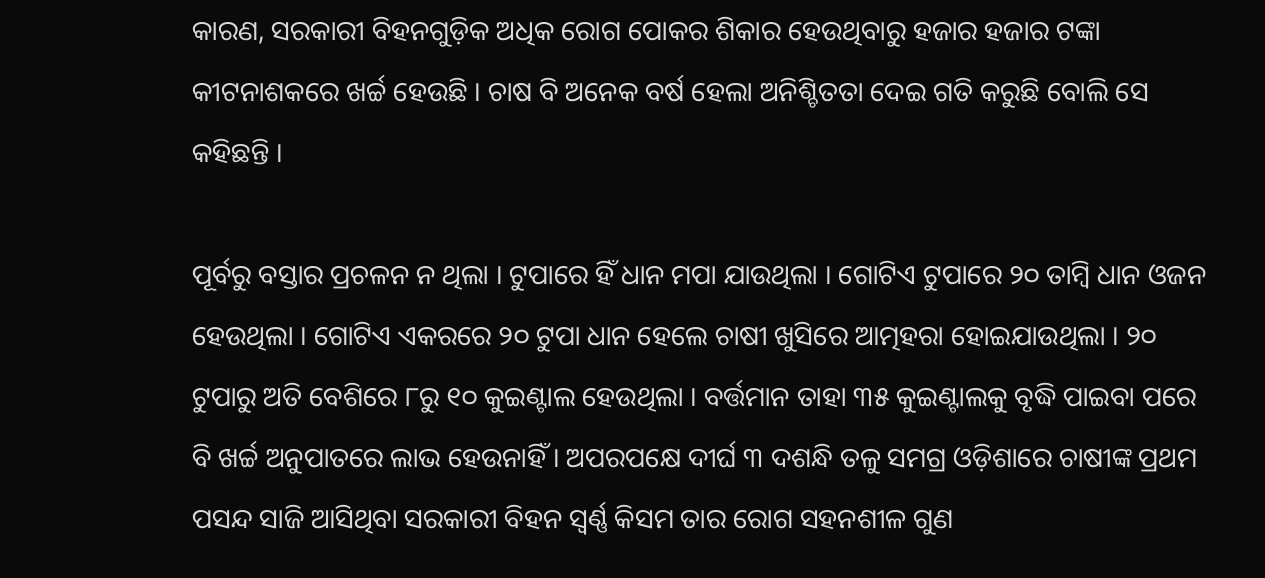କାରଣ, ସରକାରୀ ବିହନଗୁଡ଼ିକ ଅଧିକ ରୋଗ ପୋକର ଶିକାର ହେଉଥିବାରୁ ହଜାର ହଜାର ଟଙ୍କା କୀଟନାଶକରେ ଖର୍ଚ୍ଚ ହେଉଛି । ଚାଷ ବି ଅନେକ ବର୍ଷ ହେଲା ଅନିଶ୍ଚିତତା ଦେଇ ଗତି କରୁଛି ବୋଲି ସେ କହିଛନ୍ତି ।

ପୂର୍ବରୁ ବସ୍ତାର ପ୍ରଚଳନ ନ ଥିଲା । ଟୁପାରେ ହିଁ ଧାନ ମପା ଯାଉଥିଲା । ଗୋଟିଏ ଟୁପାରେ ୨୦ ତାମ୍ବି ଧାନ ଓଜନ ହେଉଥିଲା । ଗୋଟିଏ ଏକରରେ ୨୦ ଟୁପା ଧାନ ହେଲେ ଚାଷୀ ଖୁସିରେ ଆତ୍ମହରା ହୋଇଯାଉଥିଲା । ୨୦ ଟୁପାରୁ ଅତି ବେଶିରେ ୮ରୁ ୧୦ କୁଇଣ୍ଟାଲ ହେଉଥିଲା । ବର୍ତ୍ତମାନ ତାହା ୩୫ କୁଇଣ୍ଟାଲକୁ ବୃଦ୍ଧି ପାଇବା ପରେ ବି ଖର୍ଚ୍ଚ ଅନୁପାତରେ ଲାଭ ହେଉନାହିଁ । ଅପରପକ୍ଷେ ଦୀର୍ଘ ୩ ଦଶନ୍ଧି ତଳୁ ସମଗ୍ର ଓଡ଼ିଶାରେ ଚାଷୀଙ୍କ ପ୍ରଥମ ପସନ୍ଦ ସାଜି ଆସିଥିବା ସରକାରୀ ବିହନ ସ୍ୱର୍ଣ୍ଣ କିସମ ତାର ରୋଗ ସହନଶୀଳ ଗୁଣ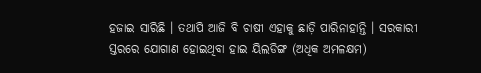ହଜାଇ ସାରିଛି । ତଥାପି ଆଜି ବି ଚାଷୀ ଏହାକୁ ଛାଡ଼ି ପାରିନାହାନ୍ତି । ସରକାରୀ ସ୍ତରରେ ଯୋଗାଣ ହୋଇଥିବା ହାଇ ୟିଲଡିଙ୍ଗ (ଅଧିକ ଅମଳକ୍ଷମ)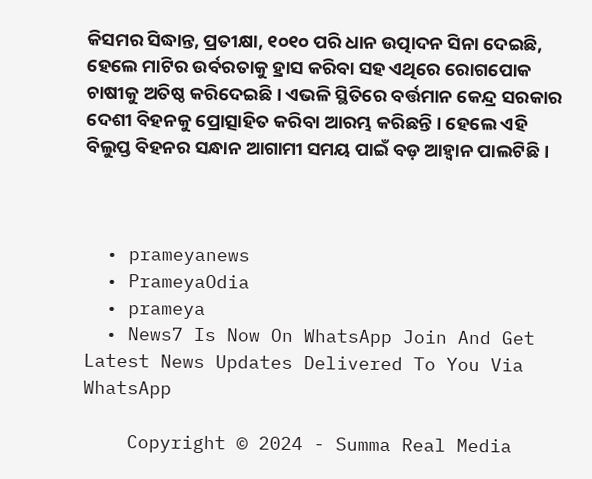କିସମର ସିଦ୍ଧାନ୍ତ, ପ୍ରତୀକ୍ଷା, ୧୦୧୦ ପରି ଧାନ ଉତ୍ପାଦନ ସିନା ଦେଇଛି, ହେଲେ ମାଟିର ଉର୍ବରତାକୁ ହ୍ରାସ କରିବା ସହ ଏଥିରେ ରୋଗପୋକ ଚାଷୀକୁ ଅତିଷ୍ଠ କରିଦେଇଛି । ଏଭଳି ସ୍ଥିତିରେ ବର୍ତ୍ତମାନ କେନ୍ଦ୍ର ସରକାର ଦେଶୀ ବିହନକୁ ପ୍ରୋତ୍ସାହିତ କରିବା ଆରମ୍ଭ କରିଛନ୍ତି । ହେଲେ ଏହି ବିଲୁପ୍ତ ବିହନର ସନ୍ଧାନ ଆଗାମୀ ସମୟ ପାଇଁ ବଡ଼ ଆହ୍ୱାନ ପାଲଟିଛି ।



  • prameyanews
  • PrameyaOdia
  • prameya
  • News7 Is Now On WhatsApp Join And Get Latest News Updates Delivered To You Via WhatsApp

    Copyright © 2024 - Summa Real Media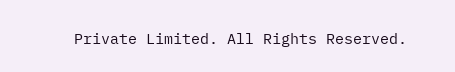Private Limited. All Rights Reserved.